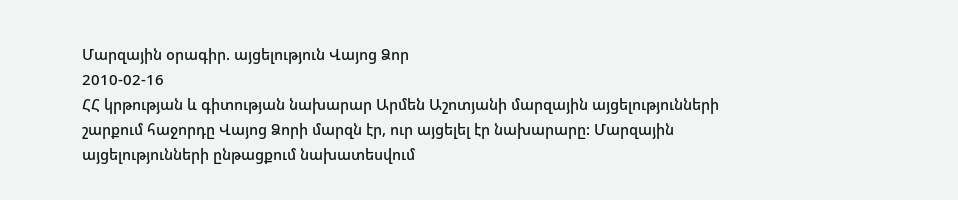Մարզային օրագիր. այցելություն Վայոց Ձոր
2010-02-16
ՀՀ կրթության և գիտության նախարար Արմեն Աշոտյանի մարզային այցելությունների շարքում հաջորդը Վայոց Ձորի մարզն էր, ուր այցելել էր նախարարը: Մարզային այցելությունների ընթացքում նախատեսվում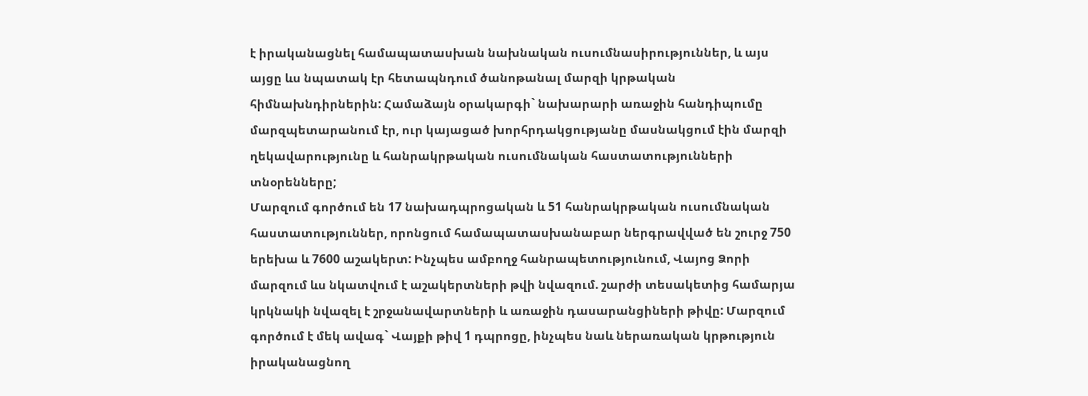է իրականացնել համապատասխան նախնական ուսումնասիրություններ, և այս այցը ևս նպատակ էր հետապնդում ծանոթանալ մարզի կրթական հիմնախնդիրներին: Համաձայն օրակարգի` նախարարի առաջին հանդիպումը մարզպետարանում էր, ուր կայացած խորհրդակցությանը մասնակցում էին մարզի ղեկավարությունը և հանրակրթական ուսումնական հաստատությունների տնօրենները;
Մարզում գործում են 17 նախադպրոցական և 51 հանրակրթական ուսումնական հաստատություններ, որոնցում համապատասխանաբար ներգրավված են շուրջ 750 երեխա և 7600 աշակերտ: Ինչպես ամբողջ հանրապետությունում, Վայոց Ձորի մարզում ևս նկատվում է աշակերտների թվի նվազում. շարժի տեսակետից համարյա կրկնակի նվազել է շրջանավարտների և առաջին դասարանցիների թիվը: Մարզում գործում է մեկ ավագ` Վայքի թիվ 1 դպրոցը, ինչպես նաև ներառական կրթություն իրականացնող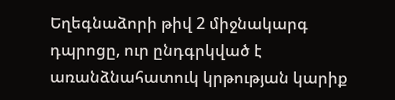Եղեգնաձորի թիվ 2 միջնակարգ դպրոցը, ուր ընդգրկված է առանձնահատուկ կրթության կարիք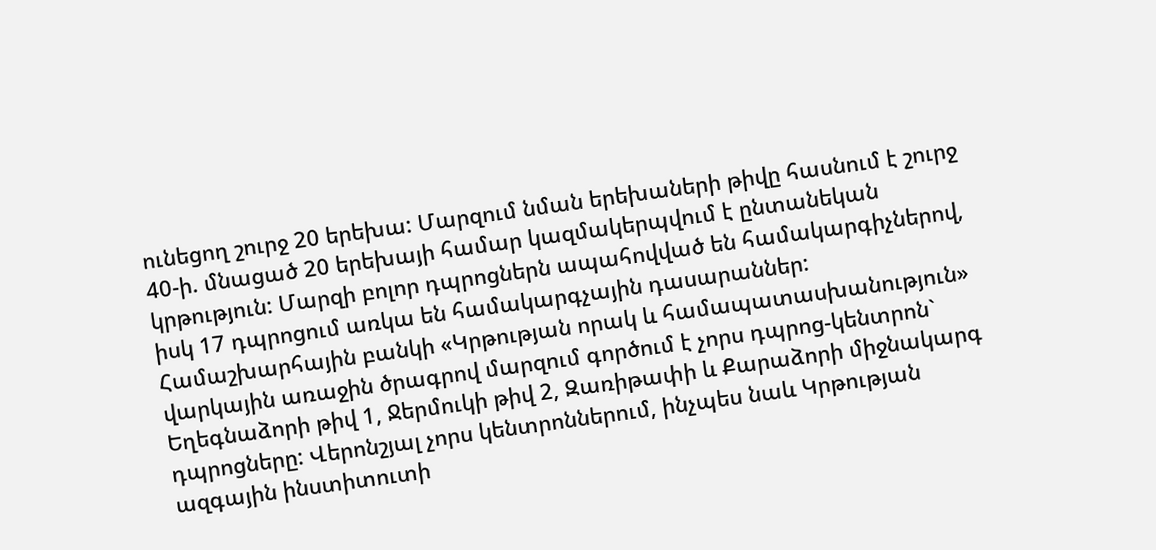ունեցող շուրջ 20 երեխա: Մարզում նման երեխաների թիվը հասնում է շուրջ 40-ի. մնացած 20 երեխայի համար կազմակերպվում է ընտանեկան կրթություն: Մարզի բոլոր դպրոցներն ապահովված են համակարգիչներով, իսկ 17 դպրոցում առկա են համակարգչային դասարաններ: Համաշխարհային բանկի «Կրթության որակ և համապատասխանություն» վարկային առաջին ծրագրով մարզում գործում է չորս դպրոց-կենտրոն` Եղեգնաձորի թիվ 1, Ջերմուկի թիվ 2, Զառիթափի և Քարաձորի միջնակարգ դպրոցները: Վերոնշյալ չորս կենտրոններում, ինչպես նաև Կրթության ազգային ինստիտուտի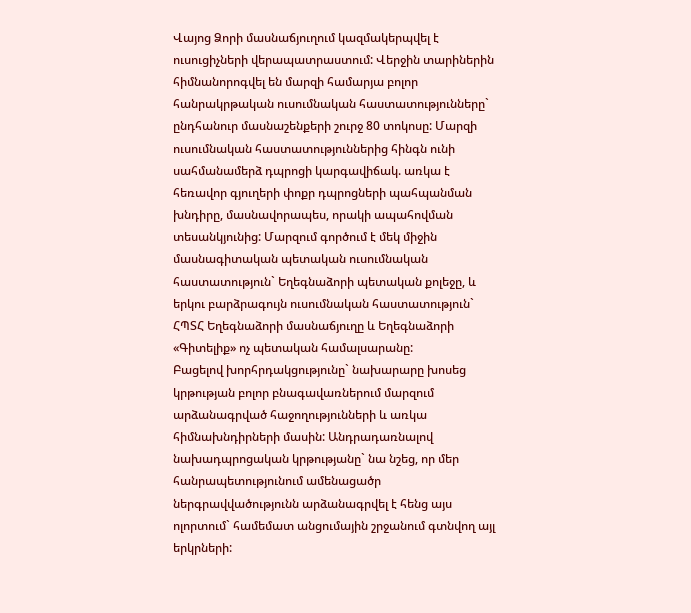Վայոց Ձորի մասնաճյուղում կազմակերպվել է ուսուցիչների վերապատրաստում: Վերջին տարիներին հիմնանորոգվել են մարզի համարյա բոլոր հանրակրթական ուսումնական հաստատությունները` ընդհանուր մասնաշենքերի շուրջ 80 տոկոսը: Մարզի ուսումնական հաստատություններից հինգն ունի սահմանամերձ դպրոցի կարգավիճակ. առկա է հեռավոր գյուղերի փոքր դպրոցների պահպանման խնդիրը, մասնավորապես, որակի ապահովման տեսանկյունից: Մարզում գործում է մեկ միջին մասնագիտական պետական ուսումնական հաստատություն` Եղեգնաձորի պետական քոլեջը, և երկու բարձրագույն ուսումնական հաստատություն` ՀՊՏՀ Եղեգնաձորի մասնաճյուղը և Եղեգնաձորի «Գիտելիք» ոչ պետական համալսարանը:
Բացելով խորհրդակցությունը` նախարարը խոսեց կրթության բոլոր բնագավառներում մարզում արձանագրված հաջողությունների և առկա հիմնախնդիրների մասին: Անդրադառնալով նախադպրոցական կրթությանը` նա նշեց, որ մեր հանրապետությունում ամենացածր ներգրավվածությունն արձանագրվել է հենց այս ոլորտում` համեմատ անցումային շրջանում գտնվող այլ երկրների: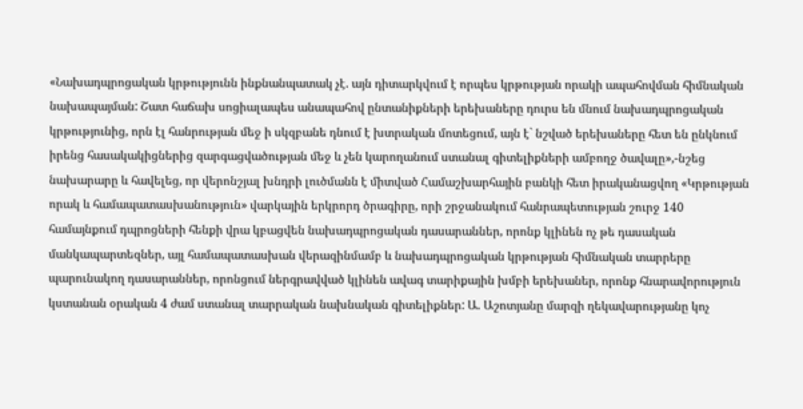«Նախադպրոցական կրթությունն ինքնանպատակ չէ. այն դիտարկվում է որպես կրթության որակի ապահովման հիմնական նախապայման: Շատ հաճախ սոցիալապես անապահով ընտանիքների երեխաները դուրս են մնում նախադպրոցական կրթությունից, որն էլ հանրության մեջ ի սկզբանե դնում է խտրական մոտեցում, այն է` նշված երեխաները հետ են ընկնում իրենց հասակակիցներից զարգացվածության մեջ և չեն կարողանում ստանալ գիտելիքների ամբողջ ծավալը»,-նշեց նախարարը և հավելեց, որ վերոնշյալ խնդրի լուծմանն է միտված Համաշխարհային բանկի հետ իրականացվող «Կրթության որակ և համապատասխանություն» վարկային երկրորդ ծրագիրը, որի շրջանակում հանրապետության շուրջ 140 համայնքում դպրոցների հենքի վրա կբացվեն նախադպրոցական դասարաններ, որոնք կլինեն ոչ թե դասական մանկապարտեզներ, այլ համապատասխան վերազինմամբ և նախադպրոցական կրթության հիմնական տարրերը պարունակող դասարաններ, որոնցում ներգրավված կլինեն ավագ տարիքային խմբի երեխաներ, որոնք հնարավորություն կստանան օրական 4 ժամ ստանալ տարրական նախնական գիտելիքներ: Ա. Աշոտյանը մարզի ղեկավարությանը կոչ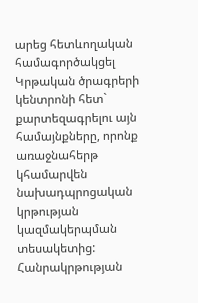արեց հետևողական համագործակցել Կրթական ծրագրերի կենտրոնի հետ` քարտեզագրելու այն համայնքները, որոնք առաջնահերթ կհամարվեն նախադպրոցական կրթության կազմակերպման տեսակետից:
Հանրակրթության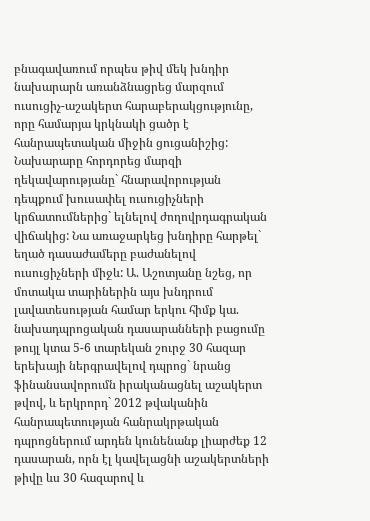բնագավառում որպես թիվ մեկ խնդիր նախարարն առանձնացրեց մարզում ուսուցիչ-աշակերտ հարաբերակցությունը, որը համարյա կրկնակի ցածր է հանրապետական միջին ցուցանիշից: Նախարարը հորդորեց մարզի ղեկավարությանը` հնարավորության դեպքում խուսափել ուսուցիչների կրճատումներից` ելնելով ժողովրդագրական վիճակից: Նա առաջարկեց խնդիրը հարթել` եղած դասաժամերը բաժանելով ուսուցիչների միջև: Ա. Աշոտյանը նշեց, որ մոտակա տարիներին այս խնդրում լավատեսության համար երկու հիմք կա. նախադպրոցական դասարանների բացումը թույլ կտա 5-6 տարեկան շուրջ 30 հազար երեխայի ներգրավելով դպրոց` նրանց ֆինանսավորումն իրականացնել աշակերտ թվով, և երկրորդ` 2012 թվականին հանրապետության հանրակրթական դպրոցներում արդեն կունենանք լիարժեք 12 դասարան, որն էլ կավելացնի աշակերտների թիվը ևս 30 հազարով և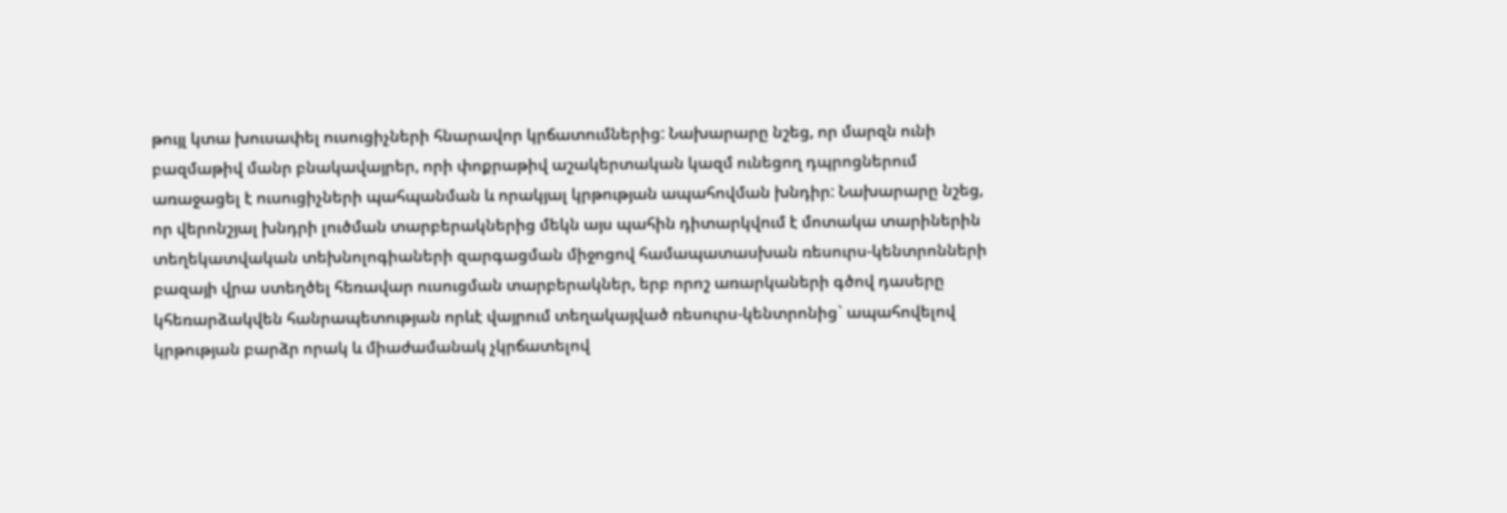թույլ կտա խուսափել ուսուցիչների հնարավոր կրճատումներից: Նախարարը նշեց, որ մարզն ունի բազմաթիվ մանր բնակավայրեր, որի փոքրաթիվ աշակերտական կազմ ունեցող դպրոցներում առաջացել է ուսուցիչների պահպանման և որակյալ կրթության ապահովման խնդիր: Նախարարը նշեց, որ վերոնշյալ խնդրի լուծման տարբերակներից մեկն այս պահին դիտարկվում է մոտակա տարիներին տեղեկատվական տեխնոլոգիաների զարգացման միջոցով համապատասխան ռեսուրս-կենտրոնների բազայի վրա ստեղծել հեռավար ուսուցման տարբերակներ, երբ որոշ առարկաների գծով դասերը կհեռարձակվեն հանրապետության որևէ վայրում տեղակայված ռեսուրս-կենտրոնից` ապահովելով կրթության բարձր որակ և միաժամանակ չկրճատելով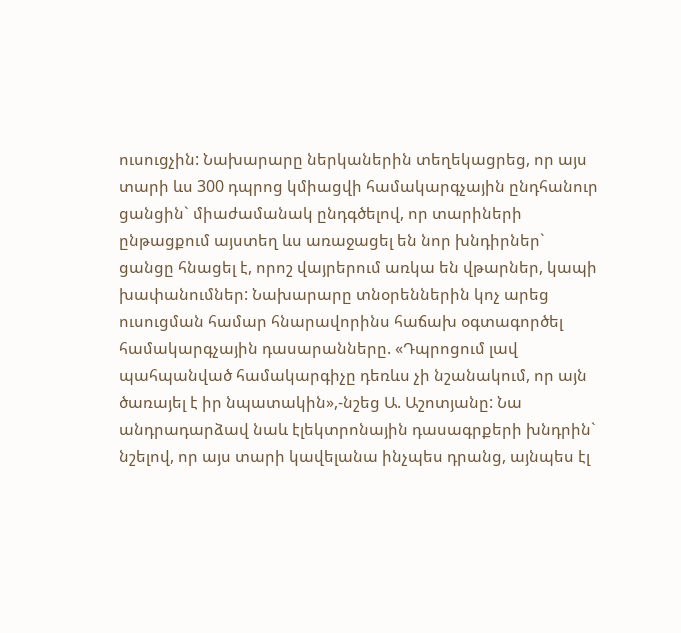ուսուցչին: Նախարարը ներկաներին տեղեկացրեց, որ այս տարի ևս 300 դպրոց կմիացվի համակարգչային ընդհանուր ցանցին` միաժամանակ ընդգծելով, որ տարիների ընթացքում այստեղ ևս առաջացել են նոր խնդիրներ` ցանցը հնացել է, որոշ վայրերում առկա են վթարներ, կապի խափանումներ: Նախարարը տնօրեններին կոչ արեց ուսուցման համար հնարավորինս հաճախ օգտագործել համակարգչային դասարանները. «Դպրոցում լավ պահպանված համակարգիչը դեռևս չի նշանակում, որ այն ծառայել է իր նպատակին»,-նշեց Ա. Աշոտյանը: Նա անդրադարձավ նաև էլեկտրոնային դասագրքերի խնդրին` նշելով, որ այս տարի կավելանա ինչպես դրանց, այնպես էլ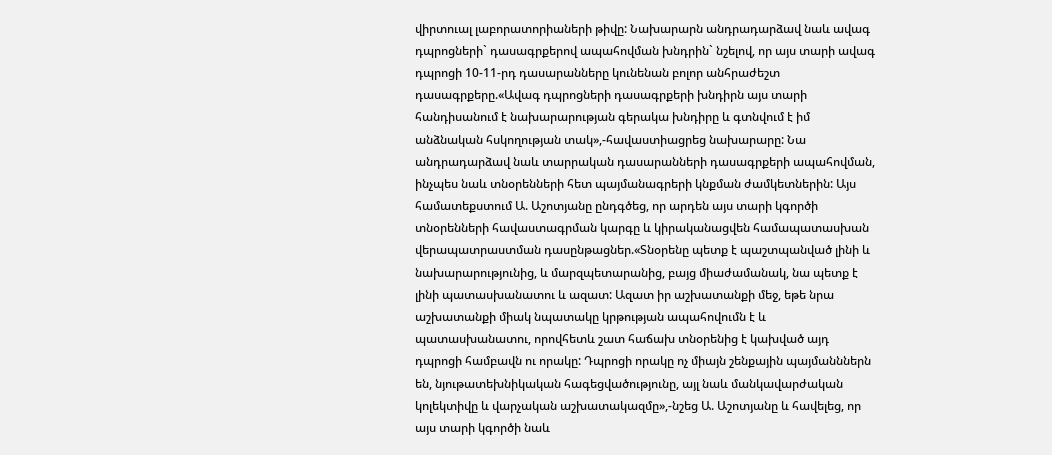վիրտուալ լաբորատորիաների թիվը: Նախարարն անդրադարձավ նաև ավագ դպրոցների` դասագրքերով ապահովման խնդրին` նշելով, որ այս տարի ավագ դպրոցի 10-11-րդ դասարանները կունենան բոլոր անհրաժեշտ դասագրքերը.«Ավագ դպրոցների դասագրքերի խնդիրն այս տարի հանդիսանում է նախարարության գերակա խնդիրը և գտնվում է իմ անձնական հսկողության տակ»,-հավաստիացրեց նախարարը: Նա անդրադարձավ նաև տարրական դասարանների դասագրքերի ապահովման, ինչպես նաև տնօրենների հետ պայմանագրերի կնքման ժամկետներին: Այս համատեքստում Ա. Աշոտյանը ընդգծեց, որ արդեն այս տարի կգործի տնօրենների հավաստագրման կարգը և կիրականացվեն համապատասխան վերապատրաստման դասընթացներ.«Տնօրենը պետք է պաշտպանված լինի և նախարարությունից, և մարզպետարանից, բայց միաժամանակ, նա պետք է լինի պատասխանատու և ազատ: Ազատ իր աշխատանքի մեջ, եթե նրա աշխատանքի միակ նպատակը կրթության ապահովումն է և պատասխանատու, որովհետև շատ հաճախ տնօրենից է կախված այդ դպրոցի համբավն ու որակը: Դպրոցի որակը ոչ միայն շենքային պայմանններն են, նյութատեխնիկական հագեցվածությունը, այլ նաև մանկավարժական կոլեկտիվը և վարչական աշխատակազմը»,-նշեց Ա. Աշոտյանը և հավելեց, որ այս տարի կգործի նաև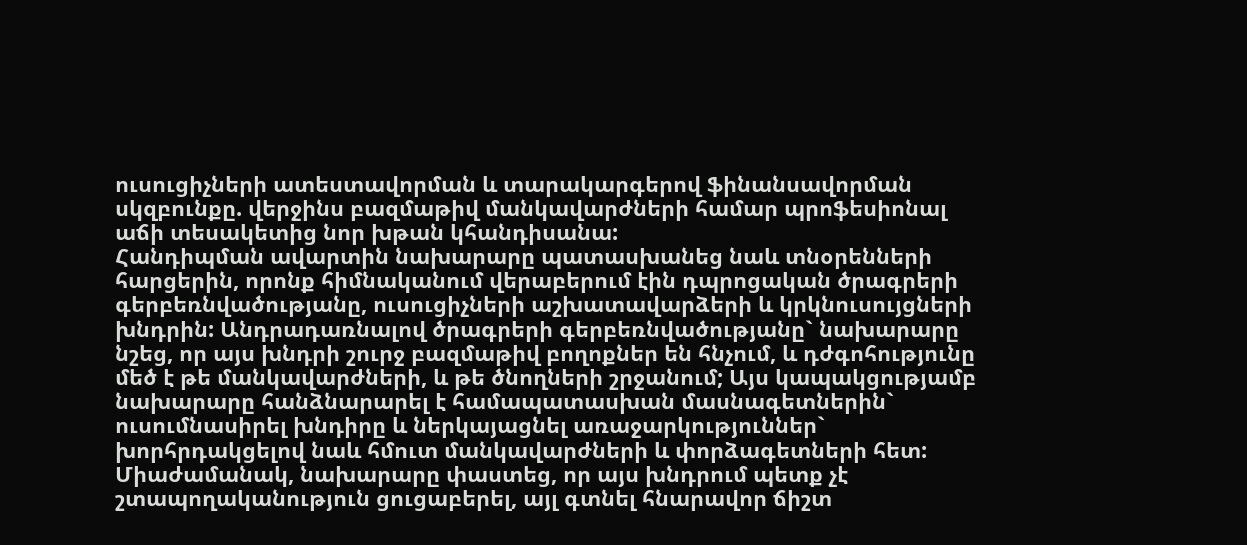ուսուցիչների ատեստավորման և տարակարգերով ֆինանսավորման սկզբունքը. վերջինս բազմաթիվ մանկավարժների համար պրոֆեսիոնալ աճի տեսակետից նոր խթան կհանդիսանա:
Հանդիպման ավարտին նախարարը պատասխանեց նաև տնօրենների հարցերին, որոնք հիմնականում վերաբերում էին դպրոցական ծրագրերի գերբեռնվածությանը, ուսուցիչների աշխատավարձերի և կրկնուսույցների խնդրին: Անդրադառնալով ծրագրերի գերբեռնվածությանը` նախարարը նշեց, որ այս խնդրի շուրջ բազմաթիվ բողոքներ են հնչում, և դժգոհությունը մեծ է թե մանկավարժների, և թե ծնողների շրջանում; Այս կապակցությամբ նախարարը հանձնարարել է համապատասխան մասնագետներին` ուսումնասիրել խնդիրը և ներկայացնել առաջարկություններ` խորհրդակցելով նաև հմուտ մանկավարժների և փորձագետների հետ: Միաժամանակ, նախարարը փաստեց, որ այս խնդրում պետք չէ շտապողականություն ցուցաբերել, այլ գտնել հնարավոր ճիշտ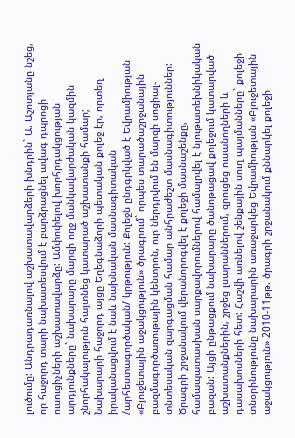լուծումը: Անդրադառնալով աշխատավարձերի խնդրին` Ա. Աշոտյանը նշեց, որ հաջորդ տարի նախատեսվում է բարձրացնել ավագ դպրոցի ուսուցիչների աշխատավարձը: Ամփոփելով խորհրդակցության արդյունքները` նախարարը մարզի ողջ մանկավարժական կազմին շնորհակալություն հայտնեց կատարած աշխատանքի համար;
Նախարարի հաջորդ այցը Եղեգնաձորի պետական քոլեջ էր, որտեղ իրականացվում է նաև նախնական մասնագիտական /արհեստագործական/ կրթություն: Քոլեջն ընդգրկված է Եվրամիության «Բյուջետային աջակցություն» ծրագրում` որպես տարածաշրջանային բազմագործառութային կենտրոն, ուր ներդրվում են մարզի սոցիալ-տնտեսական զարգացման համար անհրաժեշտ մասնագիտություններ: Ծրագրի շրջանակում վերանորոգվել է քոլեջի մասնաշենքը, համապատասխան սարքավորումներով համալրվել է նյութատեխնիկական բազան: Այցի ընթացքում նախարարը ծանոթացավ քոլեջում կատարված աշխատանքներին, շրջեց լսարաններում, զրուցեց ուսանողների և դասախոսների հետ: Հաշվի առնելով շենքային սուղ պայմանները` քոլեջի տնօրինությունը նախարարին առաջարկեց Եվրամիության «Բյուջետային աջակցություն» 2010-11թթ. ծրագրի շրջանակում քննարկել քոլեջի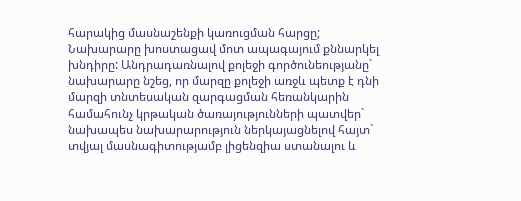հարակից մասնաշենքի կառուցման հարցը; Նախարարը խոստացավ մոտ ապագայում քննարկել խնդիրը: Անդրադառնալով քոլեջի գործունեությանը` նախարարը նշեց, որ մարզը քոլեջի առջև պետք է դնի մարզի տնտեսական զարգացման հեռանկարին համահունչ կրթական ծառայությունների պատվեր` նախապես նախարարություն ներկայացնելով հայտ` տվյալ մասնագիտությամբ լիցենզիա ստանալու և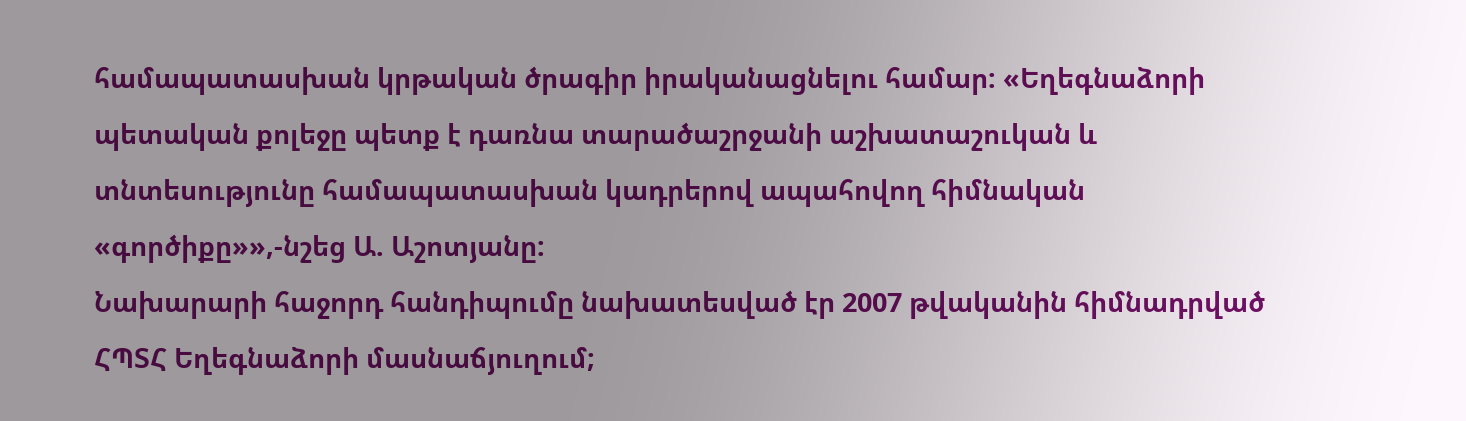համապատասխան կրթական ծրագիր իրականացնելու համար: «Եղեգնաձորի պետական քոլեջը պետք է դառնա տարածաշրջանի աշխատաշուկան և տնտեսությունը համապատասխան կադրերով ապահովող հիմնական «գործիքը»»,-նշեց Ա. Աշոտյանը:
Նախարարի հաջորդ հանդիպումը նախատեսված էր 2007 թվականին հիմնադրված ՀՊՏՀ Եղեգնաձորի մասնաճյուղում;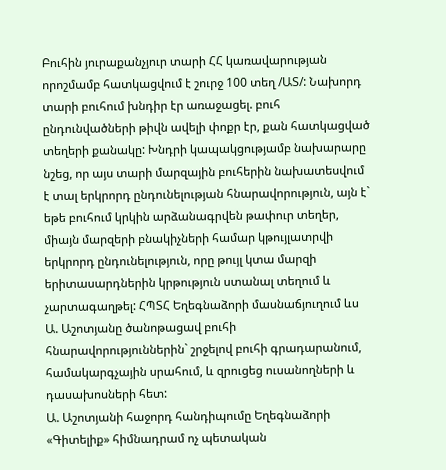Բուհին յուրաքանչյուր տարի ՀՀ կառավարության որոշմամբ հատկացվում է շուրջ 100 տեղ /ԱՏ/: Նախորդ տարի բուհում խնդիր էր առաջացել. բուհ ընդունվածների թիվն ավելի փոքր էր, քան հատկացված տեղերի քանակը: Խնդրի կապակցությամբ նախարարը նշեց, որ այս տարի մարզային բուհերին նախատեսվում է տալ երկրորդ ընդունելության հնարավորություն, այն է` եթե բուհում կրկին արձանագրվեն թափուր տեղեր, միայն մարզերի բնակիչների համար կթույլատրվի երկրորդ ընդունելություն, որը թույլ կտա մարզի երիտասարդներին կրթություն ստանալ տեղում և չարտագաղթել: ՀՊՏՀ Եղեգնաձորի մասնաճյուղում ևս Ա. Աշոտյանը ծանոթացավ բուհի հնարավորություններին` շրջելով բուհի գրադարանում, համակարգչային սրահում, և զրուցեց ուսանողների և դասախոսների հետ:
Ա. Աշոտյանի հաջորդ հանդիպումը Եղեգնաձորի «Գիտելիք» հիմնադրամ ոչ պետական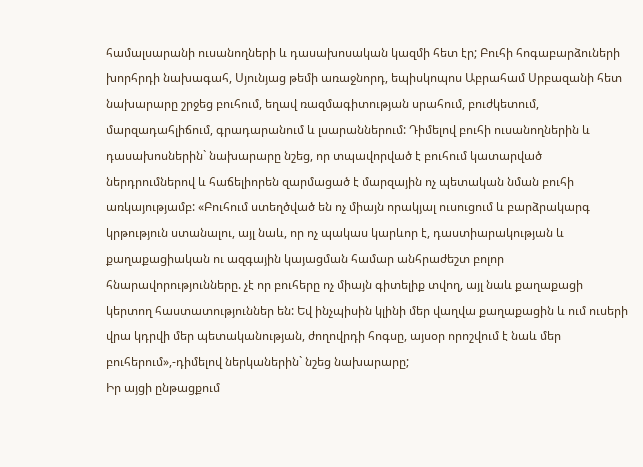համալսարանի ուսանողների և դասախոսական կազմի հետ էր; Բուհի հոգաբարձուների խորհրդի նախագահ, Սյունյաց թեմի առաջնորդ, եպիսկոպոս Աբրահամ Սրբազանի հետ նախարարը շրջեց բուհում, եղավ ռազմագիտության սրահում, բուժկետում, մարզադահլիճում, գրադարանում և լսարաններում: Դիմելով բուհի ուսանողներին և դասախոսներին` նախարարը նշեց, որ տպավորված է բուհում կատարված ներդրումներով և հաճելիորեն զարմացած է մարզային ոչ պետական նման բուհի առկայությամբ: «Բուհում ստեղծված են ոչ միայն որակյալ ուսուցում և բարձրակարգ կրթություն ստանալու, այլ նաև, որ ոչ պակաս կարևոր է, դաստիարակության և քաղաքացիական ու ազգային կայացման համար անհրաժեշտ բոլոր հնարավորությունները. չէ որ բուհերը ոչ միայն գիտելիք տվող, այլ նաև քաղաքացի կերտող հաստատություններ են: Եվ ինչպիսին կլինի մեր վաղվա քաղաքացին և ում ուսերի վրա կդրվի մեր պետականության, ժողովրդի հոգսը, այսօր որոշվում է նաև մեր բուհերում»,-դիմելով ներկաներին` նշեց նախարարը;
Իր այցի ընթացքում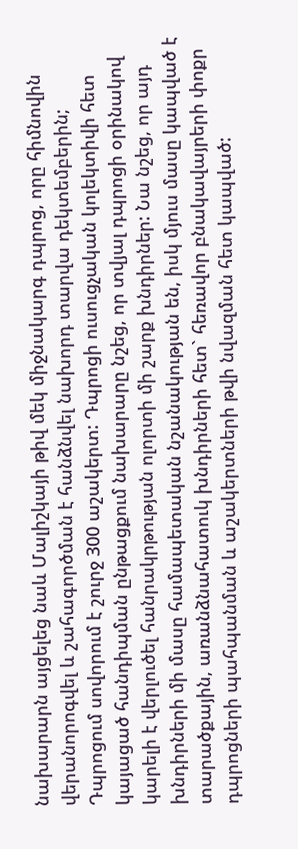նախարարն այցելեց նաև Մալիշկայի թիվ մեկ միջնակարգ դպրոց, որը հիմնովին վերանորոգվել և շահագործման է հանձնվել նախորդ տարվա դեկտեմբերին; Դպրոցում սովորում է շուրջ 300 աշակերտ: Դպրոցի ուսուցչական կոլեկտիվի հետ կայացած հանդիպման ընթացքում նախարարը նշեց, որ տվյալ դպրոցի օրինակով կարելի է վերլուծել հանրակրթության ոլորտի մի շարք խնդիրներ: Նա նշեց, որ այդ խնդիրների մի մասը համապետական նշանակության են, իսկ մյուս մասը կապված է տարածքային, առանձնահատուկ խնդիրների հետ` հեռավոր բնակավայրերի փոքր դպրոցների պահպանման և աշակերտների թվի նվազման հետ կապված: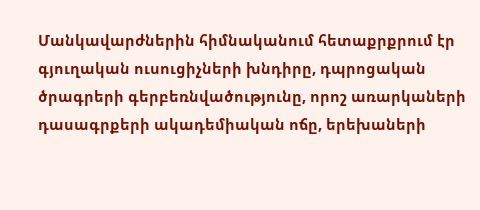Մանկավարժներին հիմնականում հետաքրքրում էր գյուղական ուսուցիչների խնդիրը, դպրոցական ծրագրերի գերբեռնվածությունը, որոշ առարկաների դասագրքերի ակադեմիական ոճը, երեխաների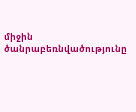միջին ծանրաբեռնվածությունը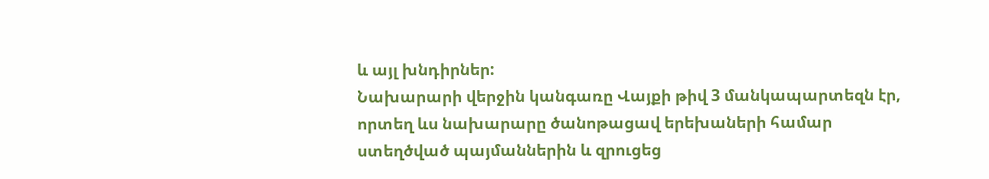և այլ խնդիրներ:
Նախարարի վերջին կանգառը Վայքի թիվ 3 մանկապարտեզն էր, որտեղ ևս նախարարը ծանոթացավ երեխաների համար ստեղծված պայմաններին և զրուցեց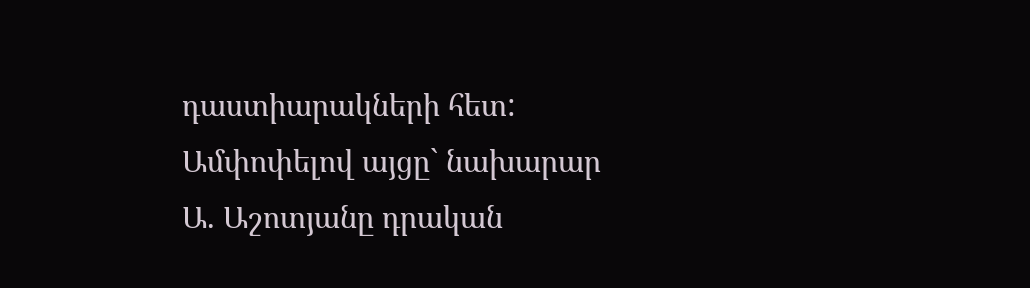դաստիարակների հետ:
Ամփոփելով այցը` նախարար Ա. Աշոտյանը դրական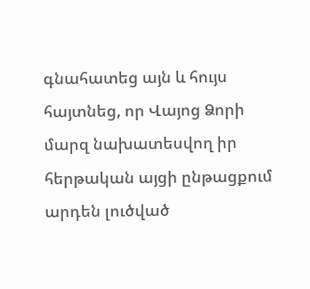գնահատեց այն և հույս հայտնեց, որ Վայոց Ձորի մարզ նախատեսվող իր հերթական այցի ընթացքում արդեն լուծված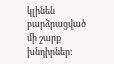կլինեն բարձրացված մի շարք խնդիրներ: